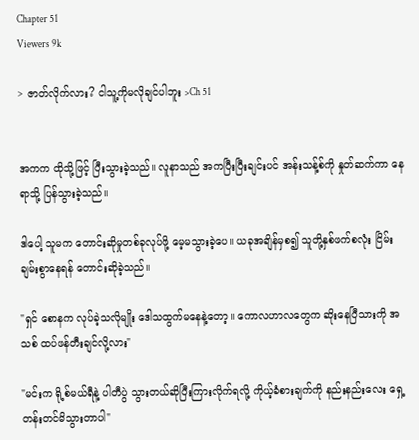Chapter 51
Viewers 9k

> ဇာတ်လိုက်လား? ငါသူ့ကိုမလိုချင်ပါဘူး >Ch 51


အကက ထိုသို့ဖြင့် ပြီးသွားခဲ့သည်။ လူနာသည် အကပြီးပြီးချင်းပင် အန်းသန့်စ်ကို နှုတ်ဆက်ကာ နေရာသို့ ပြန်သွားခဲ့သည်။

ဒါပေါ့ သူမက တောင်းဆိုမှုတစ်ခုလုပ်ဖို့ မေ့မသွားခဲ့ပေ။ ယခုအချိန်မှစ၍ သူတို့နှစ်ဖက်စလုံး ငြိမ်းချမ်းစွာနေရန် တောင်းဆိုခဲ့သည်။

"ရှင် စောနက လုပ်ခဲ့သလိုမျိုး ဒေါသထွက်မနေနဲ့တော့။ ကောလဟာလတွေက ဆိုးနေပြီသားကို အသစ် ထပ်ဖန်တီးချင်လို့လား"

"မင်းက ရို့စ်မယ်ရီနဲ့ ပါတီပွဲ သွားတယ်ဆိုပြီးကြားလိုက်ရလို့ ကိုယ့်ခံစားချက်ကို နည်းနည်းလေး ရှေ့တန်းတင်မိသွားတာပါ"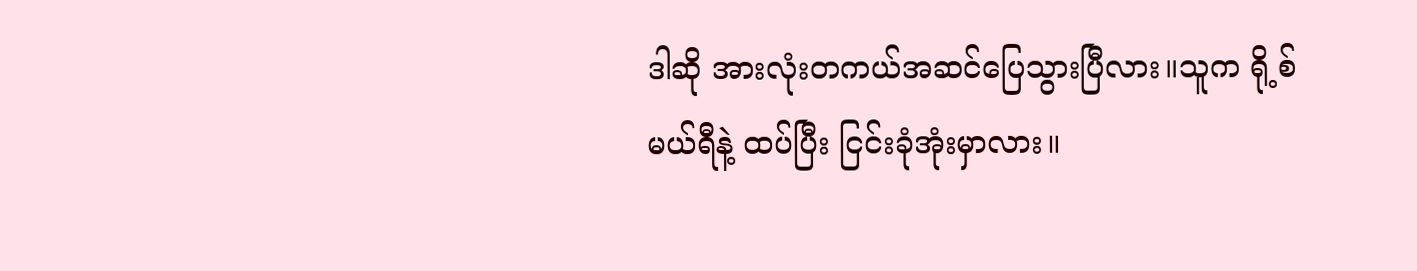ဒါဆို အားလုံးတကယ်အဆင်ပြေသွားပြီလား။သူက ရို့စ်မယ်ရီနဲ့ ထပ်ပြီး ငြင်းခုံအုံးမှာလား။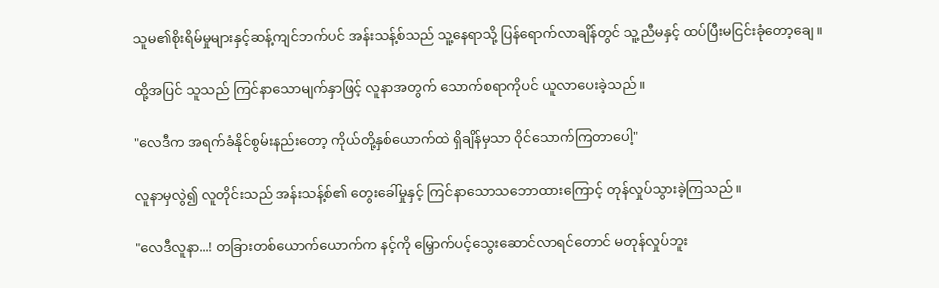သူမ၏စိုးရိမ်မှုများနှင့်ဆန့်ကျင်ဘက်ပင် အန်းသန့်စ်သည် သူ့နေရာသို့ ပြန်ရောက်လာချိန်တွင် သူ့ညီမနှင့် ထပ်ပြီးမငြင်းခုံတော့ချေ။

ထို့အပြင် သူသည် ကြင်နာသောမျက်နှာဖြင့် လူနာအတွက် သောက်စရာကိုပင် ယူလာပေးခဲ့သည်။

"လေဒီက အရက်ခံနိုင်စွမ်းနည်းတော့ ကိုယ်တို့နှစ်ယောက်ထဲ ရှိချိန်မှသာ ဝိုင်သောက်ကြတာပေါ့"

လူနာမှလွဲ၍ လူတိုင်းသည် အန်းသန့်စ်၏ တွေးခေါ်မှုနှင့် ကြင်နာသောသဘောထားကြောင့် တုန်လှုပ်သွားခဲ့ကြသည်။

"လေဒီလူနာ...! တခြားတစ်ယောက်ယောက်က နင့်ကို မြှောက်ပင့်သွေးဆောင်လာရင်တောင် မတုန်လှုပ်ဘူး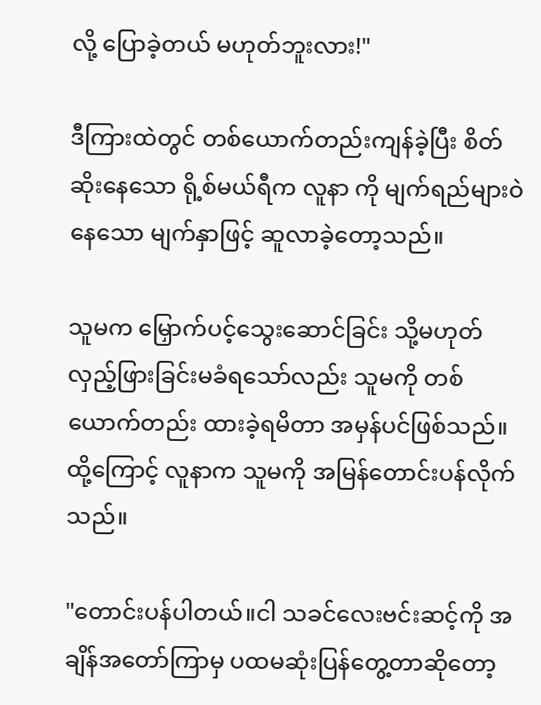လို့ ပြောခဲ့တယ် မဟုတ်ဘူးလား!"

ဒီကြားထဲတွင် တစ်ယောက်တည်းကျန်ခဲ့ပြီး စိတ်ဆိုးနေသော ရို့စ်မယ်ရီက လူနာ ကို မျက်ရည်များဝဲနေသော မျက်နှာဖြင့် ဆူလာခဲ့တော့သည်။

သူမက မြှောက်ပင့်သွေးဆောင်ခြင်း သို့မဟုတ် လှည့်ဖြားခြင်းမခံရသော်လည်း သူမကို တစ်ယောက်တည်း ထားခဲ့ရမိတာ အမှန်ပင်ဖြစ်သည်။ ထို့ကြောင့် လူနာက သူမကို အမြန်တောင်းပန်လိုက်သည်။

"တောင်းပန်ပါတယ်။ငါ သခင်လေးဗင်းဆင့်ကို အချိန်အတော်ကြာမှ ပထမဆုံးပြန်တွေ့တာဆိုတော့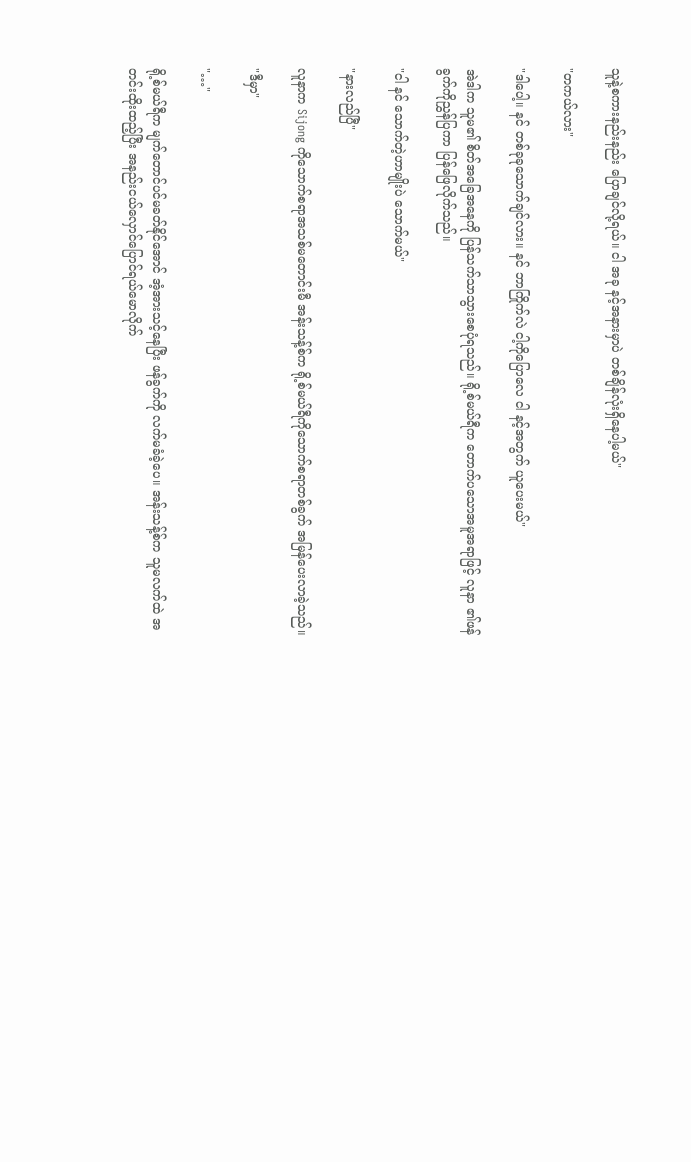သူနဲ့စကားနည်းနည်း ပြောချင်လို့ရယ်။ ငါ အခု နင့်အနားမှာပဲ တစ်ချိန်လုံးရှိနေပါ့မယ်"

"တကယ်လား"

"ဒါပေါ့။ နင် တစ်ခုခုသောက်ချင်လား။ နင် ဘာကြိုက်လဲ ငါ့ကိုပြောလေ ငါ နင့်အတွက် ယူပေးမယ်"

အဲဒါက သူမ၏ စိတ်အခြေအနေကို ပြန်သက်သာသွားစေပုံရသည်။ ရို့စ်မယ်ရီက တောက်ပသောအမူအရာဖြင့် လူနာ ၏ဖန်ခွက်ကိုညွှန်ပြကာ ပြန်ဖြေလိုက်သည်။

"ငါ နင် သောက်တဲ့ဟာမျိုးပဲ သောက်မယ်"

"နားလည်ပြီ"

လူနာက Sijong ကိုသောက်စရာအသစ်မတောင်းမီ အန်းသန့်စ်က ရို့စ်မယ်ရီကိုသောက်စရာတစ်ခွက် အမြန်ပေးလာခဲ့သည်။

"ဒီမှာ"

"…"

ရို့စ်မယ်ရီက မျက်တောင်ပင်မခတ်နိုင်အောင် အံ့အားသင့်နေပြီး ဖန်ခွက်ကို လက်မခံခဲ့ပေ။ အန်းသန့်စ်က သူမလက်ထဲ အတင်းထိုးထည့်ပြီး အနည်းငယ်လှောင်ပြောင်ရယ်မောလိုက်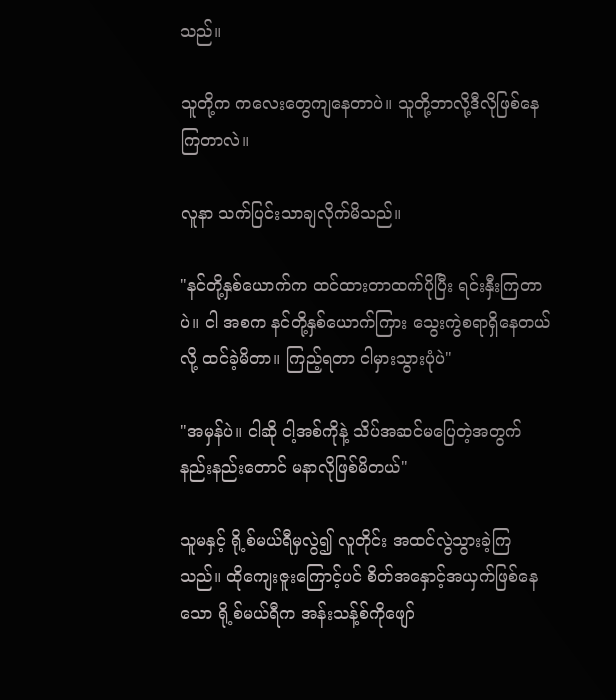သည်။

သူတို့က ကလေးတွေကျနေတာပဲ။ သူတို့ဘာလို့ဒီလိုဖြစ်နေကြတာလဲ။

လူနာ သက်ပြင်းသာချလိုက်မိသည်။

"နင်တို့နှစ်ယောက်က ထင်ထားတာထက်ပိုပြီး ရင်းနှီးကြတာပဲ။ ငါ အစက နင်တို့နှစ်ယောက်ကြား သွေးကွဲစရာရှိနေတယ်လို့ ထင်ခဲ့မိတာ။ ကြည့်ရတာ ငါမှားသွားပုံပဲ"

"အမှန်ပဲ။ ငါဆို ငါ့အစ်ကိုနဲ့ သိပ်အဆင်မပြေတဲ့အတွက် နည်းနည်းတောင် မနာလိုဖြစ်မိတယ်"

သူမနှင့် ရို့စ်မယ်ရီမှလွဲ၍ လူတိုင်း အထင်လွဲသွားခဲ့ကြသည်။ ထိုကျေးဇူးကြောင့်ပင် စိတ်အနှောင့်အယှက်ဖြစ်နေသော ရို့စ်မယ်ရီက အန်းသန့်စ်ကိုဖျော်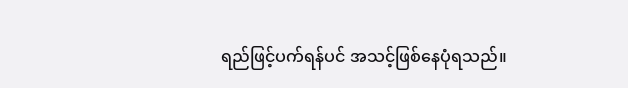ရည်ဖြင့်ပက်ရန်ပင် အသင့်ဖြစ်နေပုံရသည်။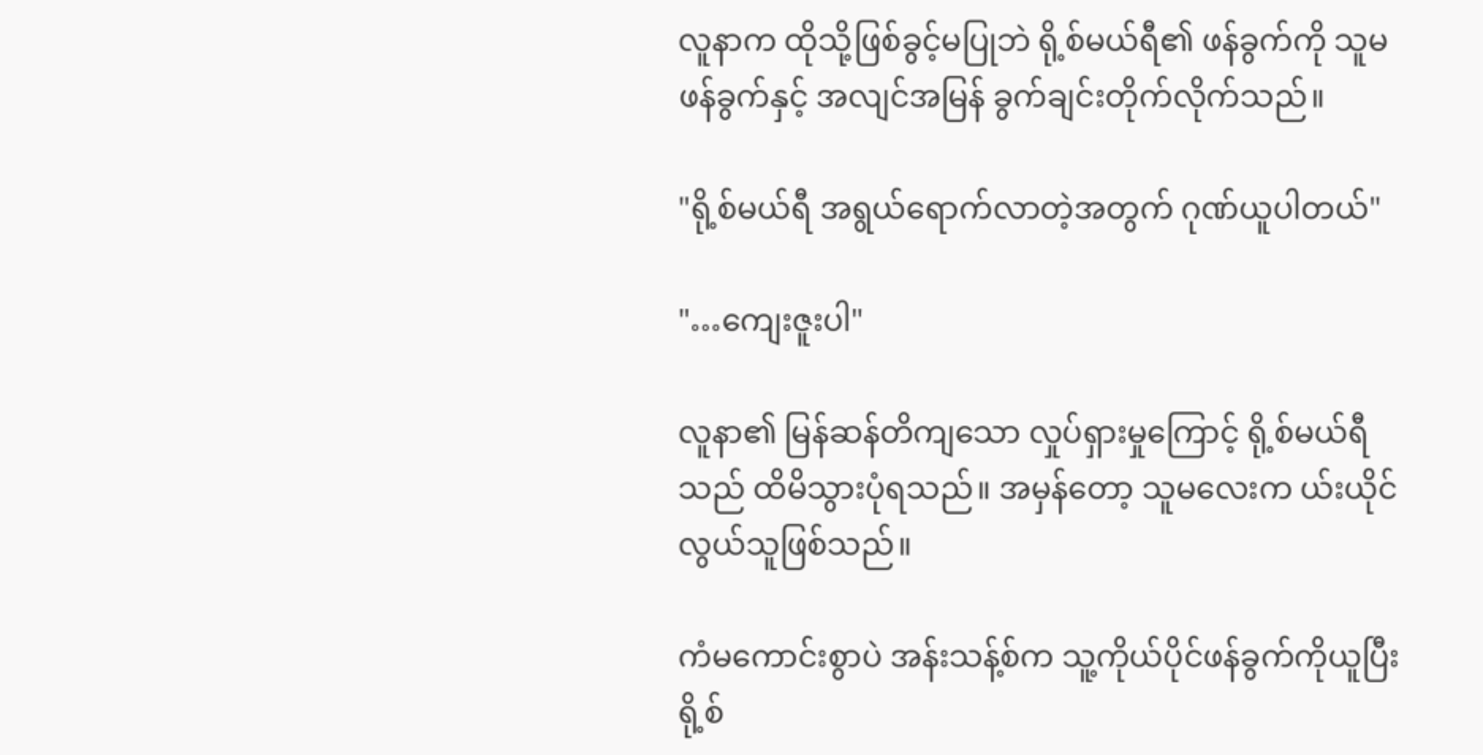လူနာက ထိုသို့ဖြစ်ခွင့်မပြုဘဲ ရို့စ်မယ်ရီ၏ ဖန်ခွက်ကို သူမဖန်ခွက်နှင့် အလျင်အမြန် ခွက်ချင်းတိုက်လိုက်သည်။

"ရို့စ်မယ်ရီ အရွယ်ရောက်လာတဲ့အတွက် ဂုဏ်ယူပါတယ်"

"…ကျေးဇူးပါ"

လူနာ၏ မြန်ဆန်တိကျသော လှုပ်ရှားမှုကြောင့် ရို့စ်မယ်ရီသည် ထိမိသွားပုံရသည်။ အမှန်တော့ သူမလေးက ယ်းယိုင်လွယ်သူဖြစ်သည်။

ကံမကောင်းစွာပဲ အန်းသန့်စ်က သူ့ကိုယ်ပိုင်ဖန်ခွက်ကိုယူပြီး ရို့စ်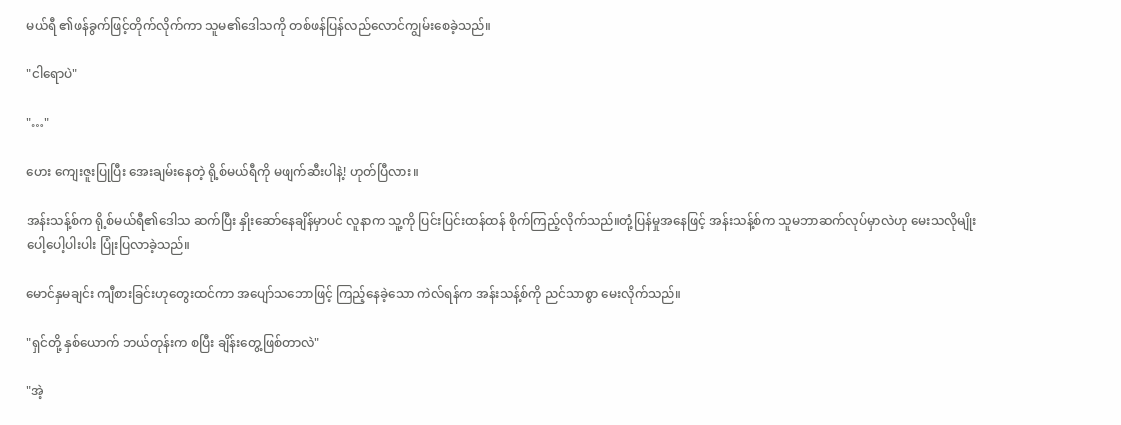မယ်ရီ ၏ဖန်ခွက်ဖြင့်တိုက်လိုက်ကာ သူမ၏ဒေါသကို တစ်ဖန်ပြန်လည်လောင်ကျွမ်းစေခဲ့သည်။

"ငါရောပဲ"

"…"

ဟေး ကျေးဇူးပြုပြီး အေးချမ်းနေတဲ့ ရို့စ်မယ်ရီကို မဖျက်ဆီးပါနဲ့! ဟုတ်ပြီလား။

အန်းသန့်စ်က ရို့စ်မယ်ရီ၏ဒေါသ ဆက်ပြီး နှိုးဆော်နေချိန်မှာပင် လူနာက သူ့ကို ပြင်းပြင်းထန်ထန် စိုက်ကြည့်လိုက်သည်။တုံ့ပြန်မှုအနေဖြင့် အန်းသန့်စ်က သူမဘာဆက်လုပ်မှာလဲဟု မေးသလိုမျိုး ပေါ့ပေါ့ပါးပါး ပြုံးပြလာခဲ့သည်။

မောင်နှမချင်း ကျီစားခြင်းဟုတွေးထင်ကာ အပျော်သဘောဖြင့် ကြည့်နေခဲ့သော ကဲလ်ရန်က အန်းသန့်စ်ကို ညင်သာစွာ မေးလိုက်သည်။

"ရှင်တို့ နှစ်ယောက် ဘယ်တုန်းက စပြီး ချိန်းတွေ့ဖြစ်တာလဲ"

"အဲ့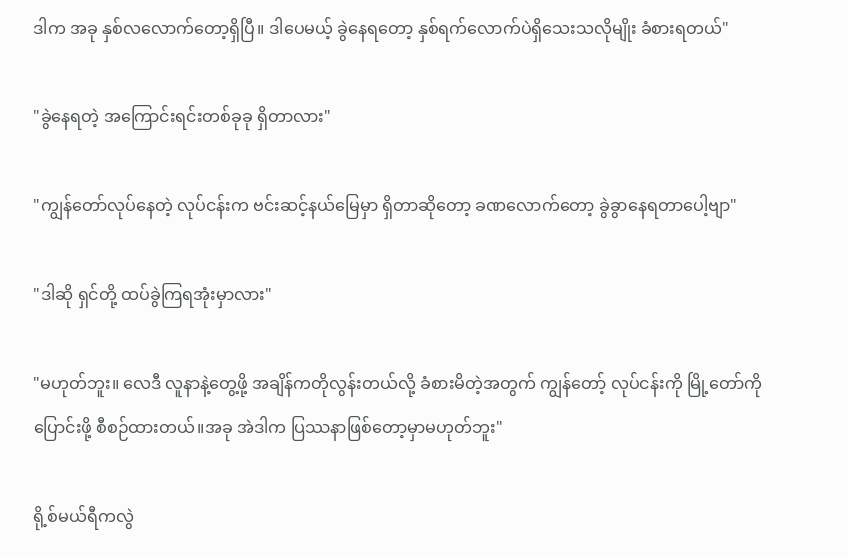ဒါက အခု နှစ်လလောက်တော့ရှိပြီ။ ဒါပေမယ့် ခွဲနေရတော့ နှစ်ရက်လောက်ပဲရှိသေးသလိုမျိုး ခံစားရတယ်"

"ခွဲနေရတဲ့ အကြောင်းရင်းတစ်ခုခု ရှိတာလား"

"ကျွန်တော်လုပ်နေတဲ့ လုပ်ငန်းက ဗင်းဆင့်နယ်မြေမှာ ရှိတာဆိုတော့ ခဏလောက်တော့ ခွဲခွာနေရတာပေါ့ဗျာ"

"ဒါဆို ရှင်တို့ ထပ်ခွဲကြရအုံးမှာလား"

"မဟုတ်ဘူး။ လေဒီ လူနာနဲ့တွေ့ဖို့ အချိန်ကတိုလွန်းတယ်လို့ ခံစားမိတဲ့အတွက် ကျွန်တော့် လုပ်ငန်းကို မြို့တော်ကို ပြောင်းဖို့ စီစဉ်ထားတယ်။အခု အဲဒါက ပြဿနာဖြစ်တော့မှာမဟုတ်ဘူး"

ရို့စ်မယ်ရီကလွဲ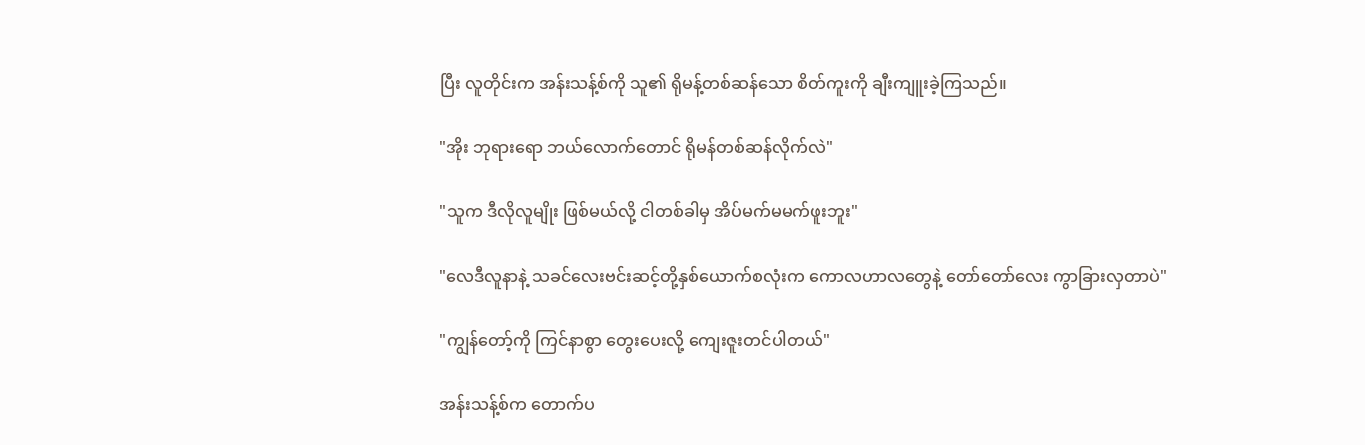ပြီး လူတိုင်းက အန်းသန့်စ်ကို သူ၏ ရိုမန့်တစ်ဆန်သော စိတ်ကူးကို ချီးကျူးခဲ့ကြသည်။

"အိုး ဘုရားရော ဘယ်လောက်တောင် ရိုမန်တစ်ဆန်လိုက်လဲ"

"သူက ဒီလိုလူမျိုး ဖြစ်မယ်လို့ ငါတစ်ခါမှ အိပ်မက်မမက်ဖူးဘူး"

"လေဒီလူနာနဲ့ သခင်လေးဗင်းဆင့်တို့နှစ်ယောက်စလုံးက ကောလဟာလတွေနဲ့ တော်တော်လေး ကွာခြားလှတာပဲ"

"ကျွန်တော့်ကို ကြင်နာစွာ တွေးပေးလို့ ကျေးဇူးတင်ပါတယ်"

အန်းသန့်စ်က တောက်ပ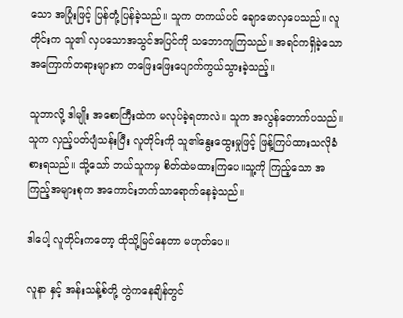သော အပြုံးဖြင့် ပြန်တုံ့ပြန်ခဲ့သည်။ သူက တကယ်ပင် ချောမောလှပေသည်။ လူတိုင်းက သူ၏ လှပသောအသွင်အပြင်ကို သဘောကျကြသည်။ အရင်ကရှိခဲ့သော အကြောက်တရားများက တဖြေးဖြေးပျောက်ကွယ်သွားခဲ့သည့်။

သူဘာလို့ ဒါမျိုး အစောကြီးထဲက မလုပ်ခဲ့ရတာလဲ။ သူက အလွန်တောက်ပသည်။ သူက လှည့်ပတ်ပျံသန်းပြီး လူတိုင်းကို သူ၏နွေးထွေးမှုဖြင့် ဖြန့်ကြပ်ထားသလိုခံစားရသည်။ သို့သော် ဘယ်သူကမှ စိတ်ထဲမထားကြပေ။သူ့ကို ကြည့်သော အကြည့်အများစုက အကောင်းဘက်သာရောက်နေခဲ့သည်။

ဒါပေါ့ လူတိုင်းကတော့ ထိုသို့မြင်နေတာ မဟုတ်ပေ။

လူနာ နှင့် အန်းသန့်စ်တို့ တွဲကနေချိန်တွင်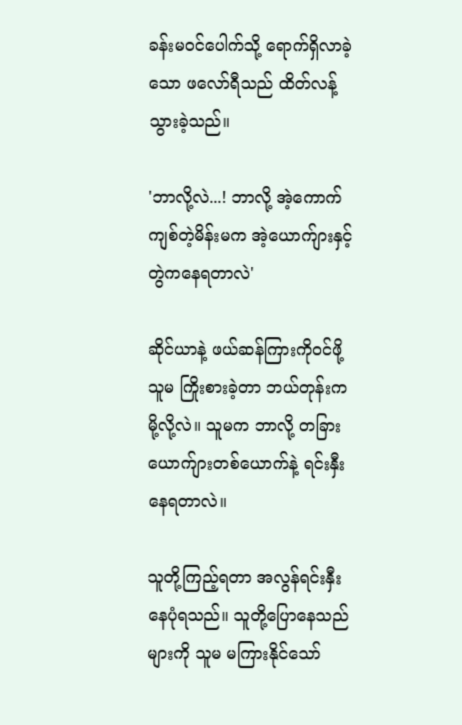ခန်းမဝင်ပေါက်သို့ ရောက်ရှိလာခဲ့သော ဖလော်ရီသည် ထိတ်လန့်သွားခဲ့သည်။

'ဘာလို့လဲ...! ဘာလို့ အဲ့ကောက်ကျစ်တဲ့မိန်းမက အဲ့ယောက်ျားနှင့် တွဲကနေရတာလဲ'

ဆိုင်ယာနဲ့ ဖယ်ဆန်ကြားကိုဝင်ဖို့ သူမ ကြိုးစားခဲ့တာ ဘယ်တုန်းကမို့လို့လဲ။ သူမက ဘာလို့ တခြားယောက်ျားတစ်ယောက်နဲ့ ရင်းနှီးနေရတာလဲ။

သူတို့ကြည့်ရတာ အလွန်ရင်းနှီးနေပုံရသည်။ သူတို့ပြောနေသည်များကို သူမ မကြားနိုင်သော်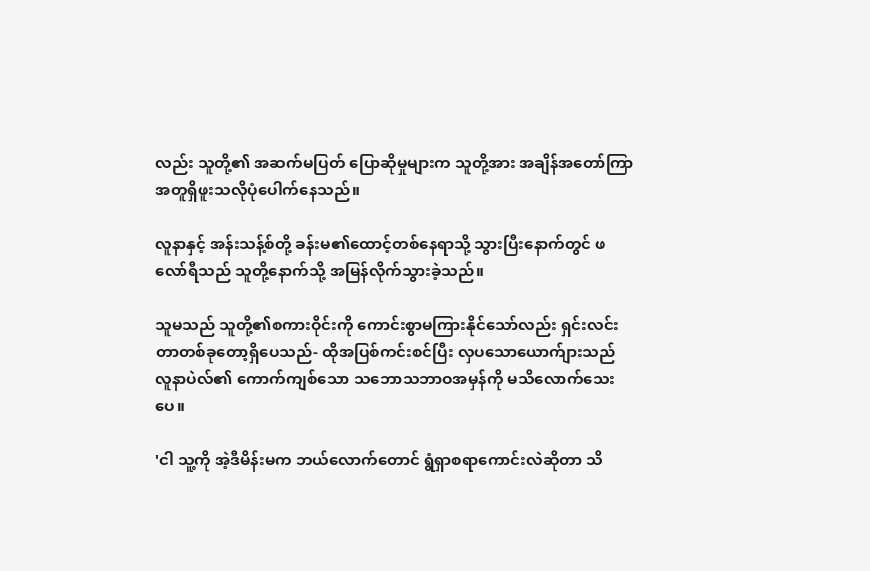လည်း သူတို့၏ အဆက်မပြတ် ပြောဆိုမှုများက သူတို့အား အချိန်အတော်ကြာ အတူရှိဖူးသလိုပုံပေါက်နေသည်။

လူနာနှင့် အန်းသန့်စ်တို့ ခန်းမ၏ထောင့်တစ်နေရာသို့ သွားပြီးနောက်တွင် ဖလော်ရီသည် သူတို့နောက်သို့ အမြန်လိုက်သွားခဲ့သည်။

သူမသည် သူတို့၏စကားဝိုင်းကို ကောင်းစွာမကြားနိုင်သော်လည်း ရှင်းလင်းတာတစ်ခုတော့ရှိပေသည်- ထိုအပြစ်ကင်းစင်ပြီး လှပသောယောက်ျားသည် လူနာပဲလ်၏ ကောက်ကျစ်သော သဘောသဘာဝအမှန်ကို မသိလောက်သေးပေ။

'ငါ သူ့ကို အဲ့ဒီမိန်းမက ဘယ်လောက်တောင် ရွံရှာစရာ‌ကောင်းလဲဆိုတာ သိ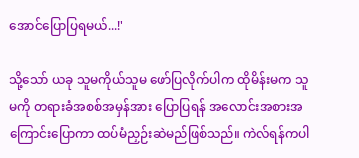အောင်ပြောပြရမယ်...!'

သို့သော် ယခု သူမကိုယ်သူမ ဖော်ပြလိုက်ပါက ထိုမိန်းမက သူမကို တရားခံအစစ်အမှန်အား ပြောပြရန် အလောင်းအစားအကြောင်းပြောကာ ထပ်မံညှဉ်းဆဲမည်ဖြစ်သည်။ ကဲလ်ရန်ကပါ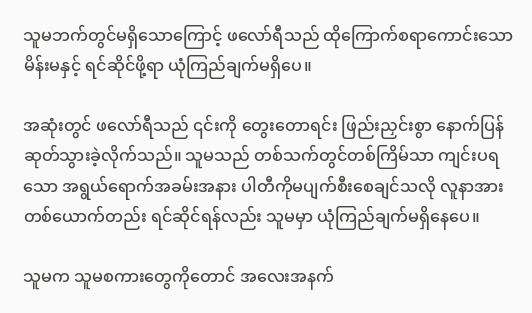သူမဘက်တွင်မရှိသောကြောင့် ဖလော်ရီသည် ထိုကြောက်စရာကောင်းသော မိန်းမနှင့် ရင်ဆိုင်ဖို့ရာ ယုံကြည်ချက်မရှိပေ။

အဆုံးတွင် ဖလော်ရီသည် ၎င်းကို တွေးတောရင်း ဖြည်းညှင်းစွာ နောက်ပြန်ဆုတ်သွားခဲ့လိုက်သည်။ သူမသည် တစ်သက်တွင်တစ်ကြိမ်သာ ကျင်းပရသော အရွယ်ရောက်အခမ်းအနား ပါတီကိုမပျက်စီးစေချင်သလို လူနာအား တစ်ယောက်တည်း ရင်ဆိုင်ရန်လည်း သူမမှာ ယုံကြည်ချက်မရှိနေပေ။

သူမက သူမစကားတွေကိုတောင် အလေးအနက်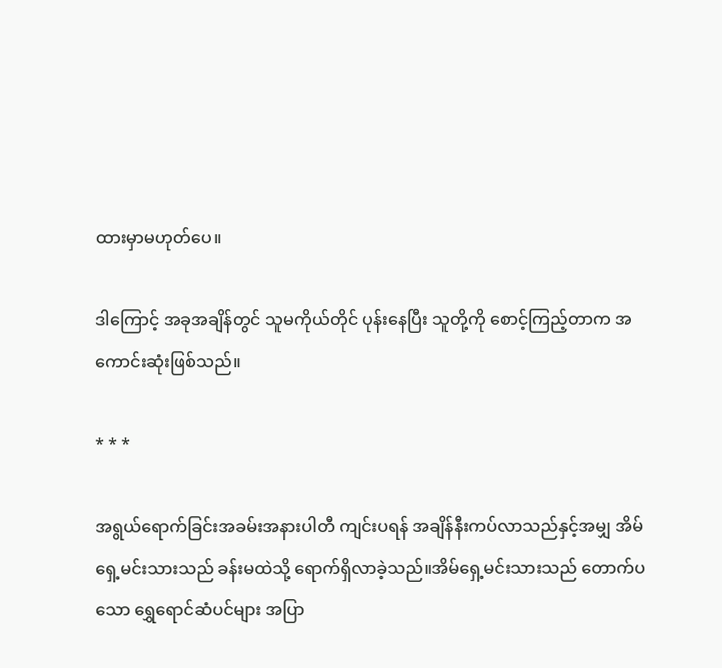ထားမှာမဟုတ်ပေ။

ဒါကြောင့် အခုအချိန်တွင် သူမကိုယ်တိုင် ပုန်းနေပြီး သူတို့ကို စောင့်ကြည့်တာက အကောင်းဆုံးဖြစ်သည်။

* * *

အရွယ်ရောက်ခြင်းအခမ်းအနားပါတီ ကျင်းပရန် အချိန်နီးကပ်လာသည်နှင့်အမျှ အိမ်ရှေ့မင်းသားသည် ခန်းမထဲသို့ ရောက်ရှိလာခဲ့သည်။အိမ်ရှေ့မင်းသားသည် တောက်ပသော ရွှေရောင်ဆံပင်များ အပြာ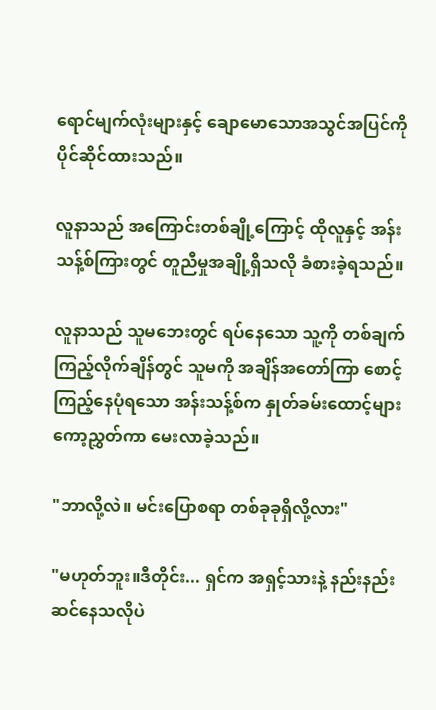ရောင်မျက်လုံးများနှင့် ချောမောသောအသွင်အပြင်ကို ပိုင်ဆိုင်ထားသည်။

လူနာသည် အကြောင်းတစ်ချို့ကြောင့် ထိုလူနှင့် အန်းသန့်စ်ကြားတွင် တူညီမှုအချို့ရှိသလို ခံစားခဲ့ရသည်။

လူနာသည် သူမဘေးတွင် ရပ်နေသော သူ့ကို တစ်ချက်ကြည့်လိုက်ချိန်တွင် သူမကို အချိန်အတော်ကြာ စောင့်ကြည့်နေပုံရသော အန်းသန့်စ်က နှုတ်ခမ်းထောင့်များ ကော့ညွှတ်ကာ မေးလာခဲ့သည်။

"ဘာလို့လဲ။ မင်းပြောစရာ တစ်ခုခုရှိလို့လား"

"မဟုတ်ဘူး။ဒီတိုင်း... ရှင်က အရှင့်သားနဲ့ နည်းနည်းဆင်နေသလိုပဲ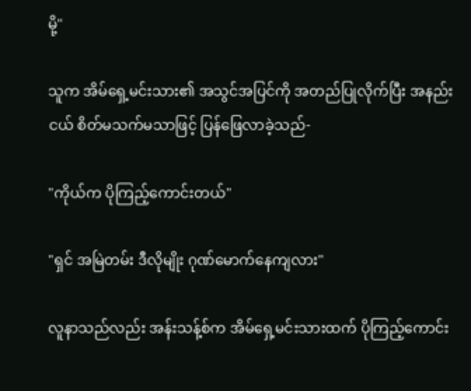မို့"

သူက အိမ်ရှေ့မင်းသား၏ အသွင်အပြင်ကို အတည်ပြုလိုက်ပြီး အနည်းငယ် စိတ်မသက်မသာဖြင့် ပြန်ဖြေလာခဲ့သည်-

"ကိုယ်က ပိုကြည့်ကောင်းတယ်"

"ရှင် အမြဲတမ်း ဒီလိုမျိုး ဂုဏ်မောက်နေကျလား"

လူနာသည်လည်း အန်းသန့်စ်က အိမ်ရှေ့မင်းသားထက် ပိုကြည့်ကောင်း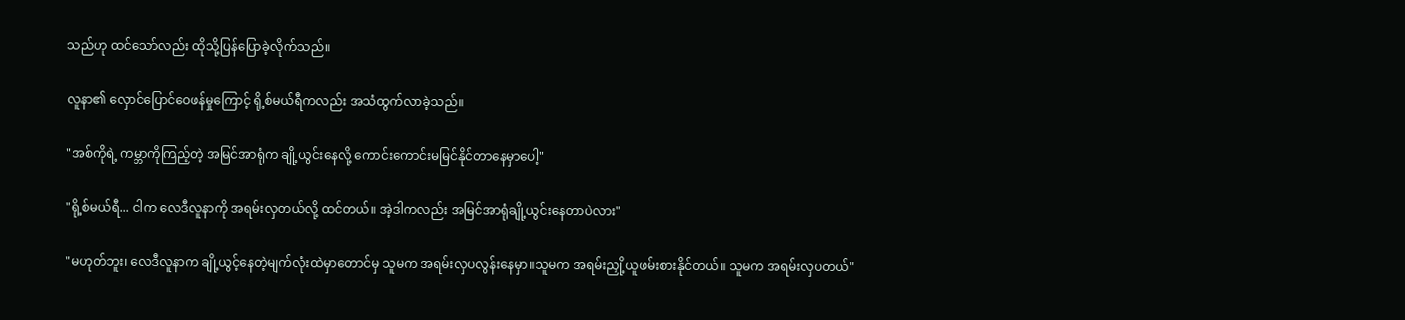သည်ဟု ထင်သော်လည်း ထိုသို့ပြန်ပြောခဲ့လိုက်သည်။

လူနာ၏ လှောင်ပြောင်ဝေဖန်မှုကြောင့် ရို့စ်မယ်ရီကလည်း အသံထွက်လာခဲ့သည်။

"အစ်ကိုရဲ့ ကမ္ဘာကိုကြည့်တဲ့ အမြင်အာရုံက ချို့ယွင်းနေလို့ ကောင်းကောင်းမမြင်နိုင်တာနေမှာပေါ့"

"ရို့စ်မယ်ရီ... ငါက လေဒီလူနာကို အရမ်းလှတယ်လို့ ထင်တယ်။ အဲ့ဒါကလည်း အမြင်အာရုံချို့ယွင်းနေတာပဲလား"

"မဟုတ်ဘူး၊ လေဒီလူနာက ချို့ယွင့်နေတဲ့မျက်လုံးထဲမှာတောင်မှ သူမက အရမ်းလှပလွန်းနေမှာ။သူမက အရမ်းညှို့ယူဖမ်းစားနိုင်တယ်။ သူမက အရမ်းလှပတယ်"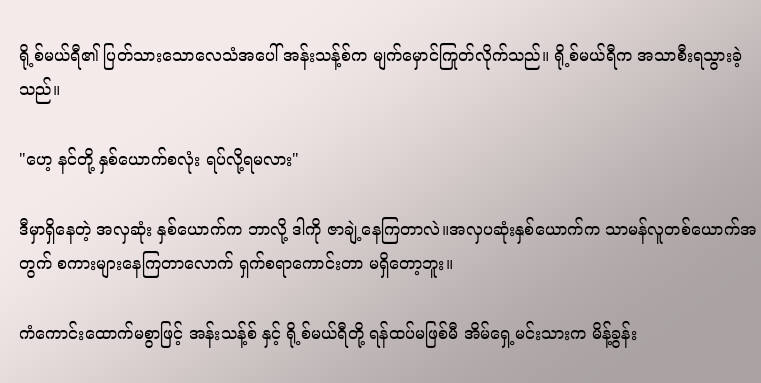ရို့စ်မယ်ရီ၏ ပြတ်သားသောလေသံအပေါ် အန်းသန့်စ်က မျက်မှောင်ကြုတ်လိုက်သည်။ ရို့စ်မယ်ရီက အသာစီးရသွားခဲ့သည်။

"ဟေ့ နင်တို့ နှစ်ယောက်စလုံး ရပ်လို့ရမလား"

ဒီမှာရှိနေတဲ့ အလှဆုံး နှစ်ယောက်က ဘာလို့ ဒါကို ဇာချဲ့နေကြတာလဲ။အလှပဆုံးနှစ်ယောက်က သာမန်လူတစ်ယောက်အတွက် စကားများနေကြတာလောက် ရှက်စရာကောင်းတာ မရှိတော့ဘူး။

ကံကောင်းထောက်မစွာဖြင့် အန်းသန့်စ် နှင့် ရို့စ်မယ်ရီတို့ ရန်ထပ်မဖြစ်မီ အိမ်ရှေ့မင်းသားက မိန့်ခွန်း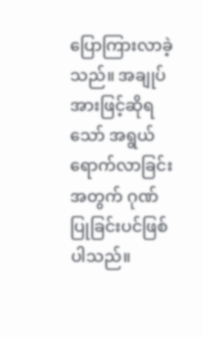ပြောကြားလာခဲ့သည်။ အချုပ်အားဖြင့်ဆိုရသော် အရွယ်ရောက်လာခြင်းအတွက် ဂုဏ်ပြုခြင်းပင်ဖြစ်ပါသည်။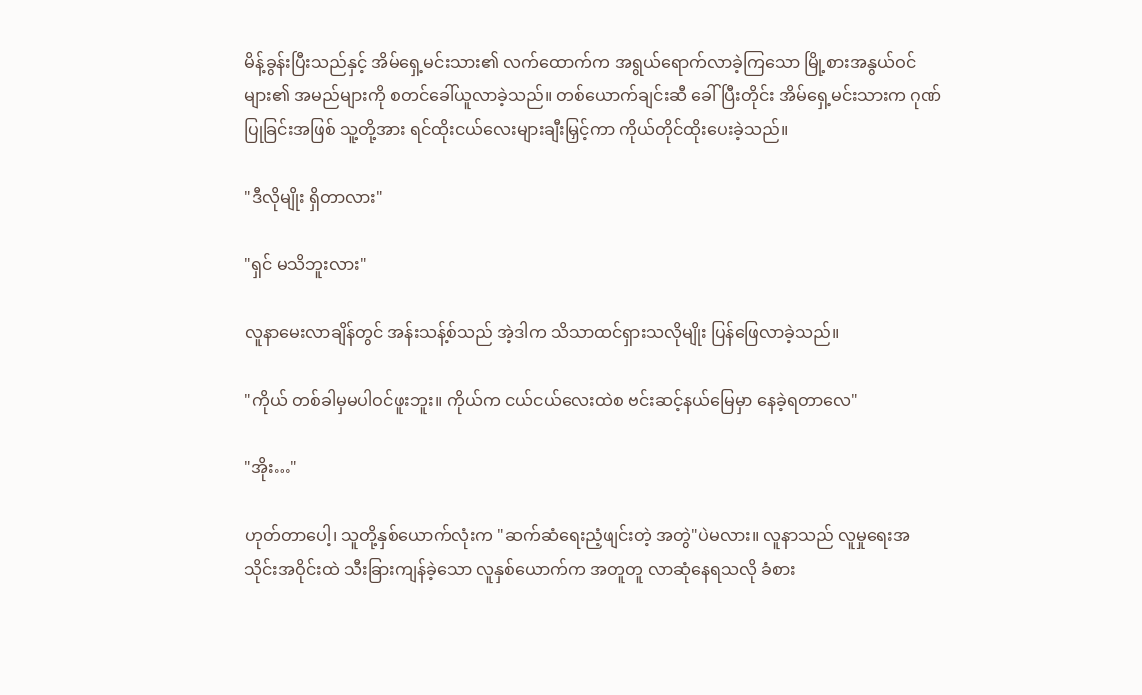မိန့်ခွန်းပြီးသည်နှင့် အိမ်ရှေ့မင်းသား၏ လက်ထောက်က အရွယ်ရောက်လာခဲ့ကြသော မြို့စားအနွယ်ဝင်များ၏ အမည်များကို စတင်ခေါ်ယူလာခဲ့သည်။ တစ်ယောက်ချင်းဆီ ခေါ်ပြီးတိုင်း အိမ်ရှေ့မင်းသားက ဂုဏ်ပြုခြင်းအဖြစ် သူ့တို့အား ရင်ထိုးငယ်လေးများချီးမြှင့်ကာ ကိုယ်တိုင်ထိုးပေးခဲ့သည်။

"ဒီလိုမျိုး ရှိတာလား"

"ရှင် မသိဘူးလား"

လူနာမေးလာချိန်တွင် အန်းသန့်စ်သည် အဲ့ဒါက သိသာထင်ရှားသလိုမျိုး ပြန်ဖြေလာခဲ့သည်။

"ကိုယ် တစ်ခါမှမပါဝင်ဖူးဘူး။ ကိုယ်က ငယ်ငယ်လေးထဲစ ဗင်းဆင့်နယ်မြေမှာ နေခဲ့ရတာလေ"

"အိုး…"

ဟုတ်တာပေါ့၊ သူတို့နှစ်ယောက်လုံးက "ဆက်ဆံရေးညံ့ဖျင်းတဲ့ အတွဲ"ပဲမလား။ လူနာသည် လူမှုရေးအသိုင်းအဝိုင်းထဲ သီးခြားကျန်ခဲ့သော လူနှစ်ယောက်က အတူတူ လာဆုံနေရသလို ခံစား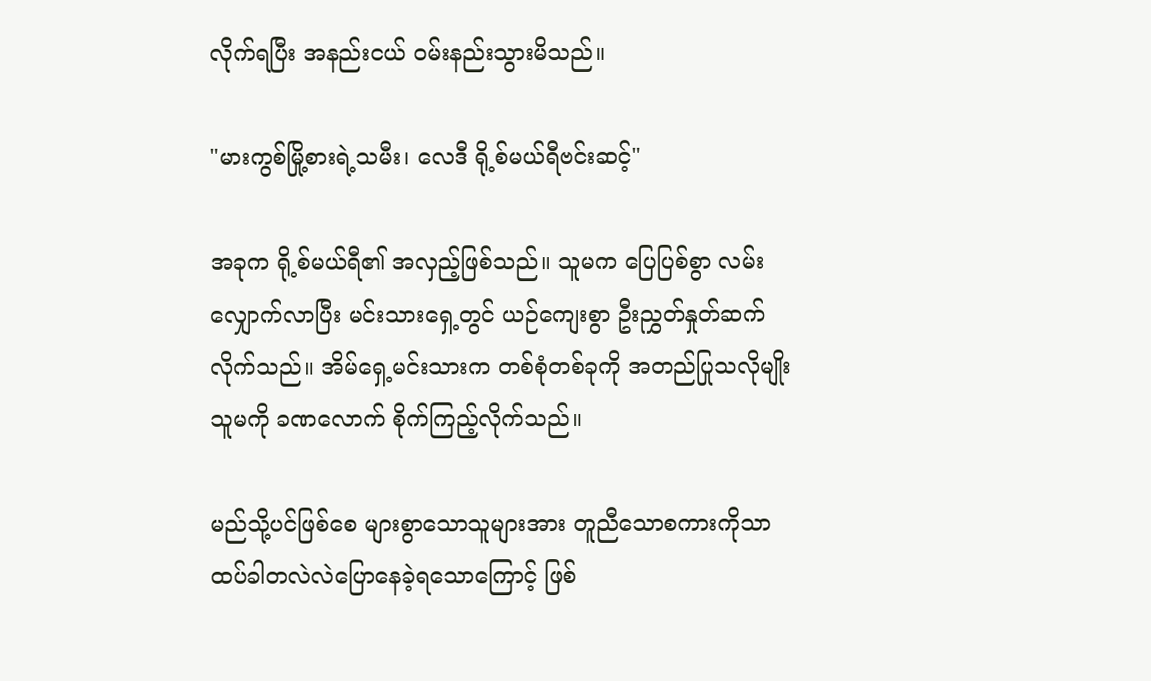လိုက်ရပြီး အနည်းငယ် ဝမ်းနည်းသွားမိသည်။

"မားကွစ်မြို့စားရဲ့သမီး၊ လေဒီ ရို့စ်မယ်ရီဗင်းဆင့်"

အခုက ရို့စ်မယ်ရီ၏ အလှည့်ဖြစ်သည်။ သူမက ပြေပြစ်စွာ လမ်းလျှောက်လာပြီး မင်းသားရှေ့တွင် ယဉ်ကျေးစွာ ဦးညွှတ်နှုတ်ဆက်လိုက်သည်။ အိမ်ရှေ့မင်းသားက တစ်စုံတစ်ခုကို အတည်ပြုသလိုမျိုး သူမကို ခဏလောက် စိုက်ကြည့်လိုက်သည်။

မည်သို့ပင်ဖြစ်စေ များစွာသောသူများအား တူညီသောစကားကိုသာ ထပ်ခါတလဲလဲပြောနေခဲ့ရသောကြောင့် ဖြစ်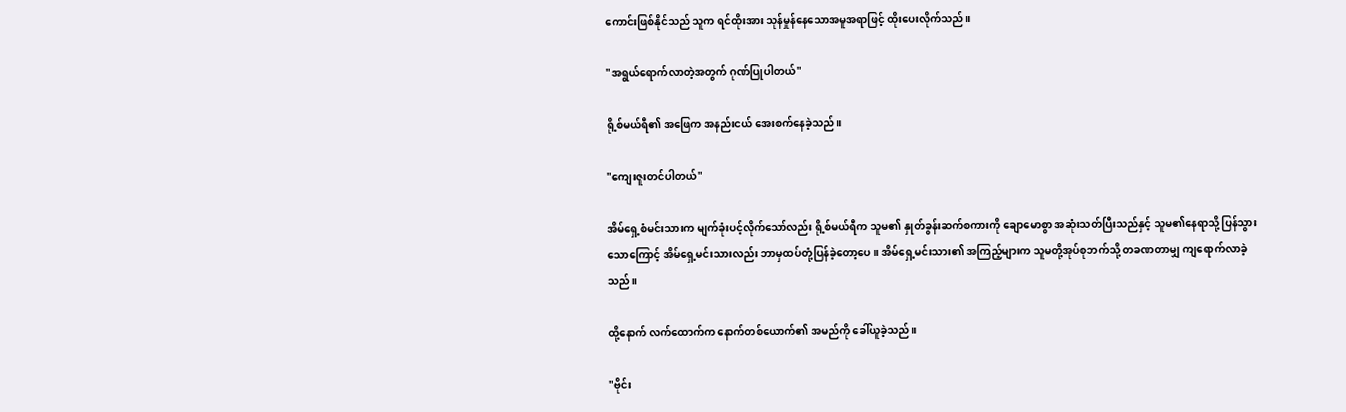ကောင်းဖြစ်နိုင်သည် သူက ရင်ထိုးအား သုန်မှုန်နေသောအမူအရာဖြင့် ထိုးပေးလိုက်သည်။

"အရွယ်ရောက်လာတဲ့အတွက် ဂုဏ်ပြုပါတယ်"

ရို့စ်မယ်ရီ၏ အဖြေက အနည်းငယ် အေးစက်နေခဲ့သည်။

"ကျေးဇူးတင်ပါတယ်"

အိမ်ရှေ့စံမင်းသားက မျက်ခုံးပင့်လိုက်သော်လည်း ရို့စ်မယ်ရီက သူမ၏ နှုတ်ခွန်းဆက်စကားကို ချောမောစွာ အဆုံးသတ်ပြီးသည်နှင့် သူမ၏နေရာသို့ ပြန်သွားသောကြောင့် အိမ်ရှေ့မင်းသားလည်း ဘာမှထပ်တုံ့ပြန်ခဲ့တော့ပေ။ အိမ်ရှေ့မင်းသား၏ အကြည့်များက သူမတို့အုပ်စုဘက်သို့ တခဏတာမျှ ကျရောက်လာခဲ့သည်။

ထို့နောက် လက်ထောက်က နောက်တစ်ယောက်၏ အမည်ကို ခေါ်ယူခဲ့သည်။

"ဗိုင်း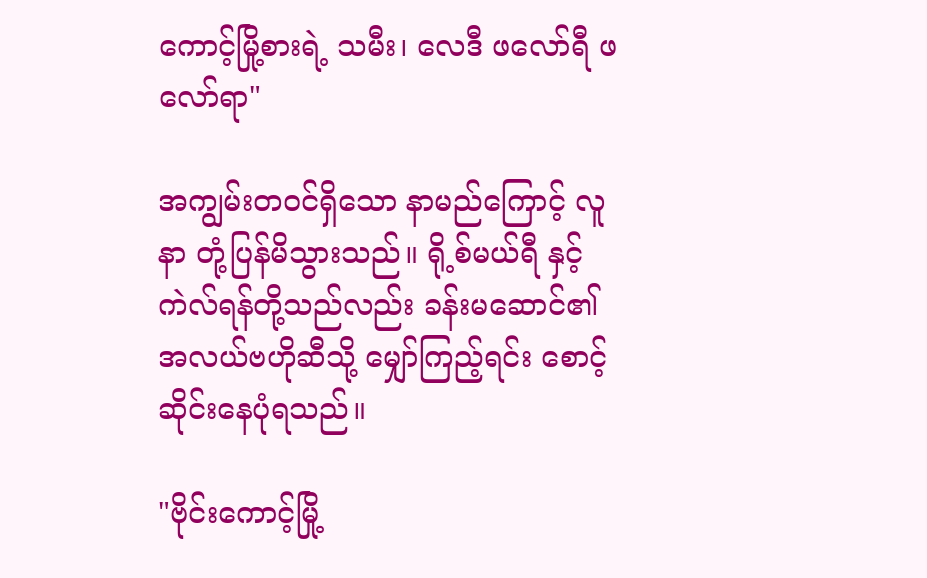ကောင့်မြို့စားရဲ့ သမီး၊ လေဒီ ဖလော်ရီ ဖလော်ရာ"

အကျွမ်းတဝင်ရှိသော နာမည်ကြောင့် လူနာ တုံ့ပြန်မိသွားသည်။ ရို့စ်မယ်ရီ နှင့် ကဲလ်ရန်တို့သည်လည်း ခန်းမဆောင်၏ အလယ်ဗဟိုဆီသို့ မျှော်ကြည့်ရင်း စောင့်ဆိုင်းနေပုံရသည်။

"ဗိုင်းကောင့်မြို့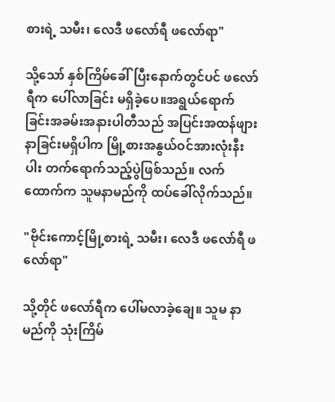စားရဲ့ သမီး၊ လေဒီ ဖလော်ရီ ဖလော်ရာ"

သို့သော် နှစ်ကြိမ်ခေါ်ပြီးနောက်တွင်ပင် ဖလော်ရီက ပေါ်လာခြင်း မရှိခဲ့ပေ။အရွယ်ရောက်ခြင်းအခမ်းအနားပါတီသည် အပြင်းအထန်ဖျားနာခြင်းမရှိပါက မြို့စားအနွယ်ဝင်အားလုံးနီးပါး တက်ရောက်သည့်ပွဲဖြစ်သည်။ လက်ထောက်က သူမနာမည်ကို ထပ်ခေါ်လိုက်သည်။

"ဗိုင်းကောင့်မြို့စားရဲ့ သမီး၊ လေဒီ ဖလော်ရီ ဖလော်ရာ"

သို့တိုင် ဖလော်ရီက ပေါ်မလာခဲ့ချေ။ သူမ နာမည်ကို သုံးကြိမ်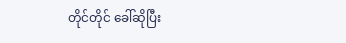တိုင်တိုင် ခေါ်ဆိုပြီး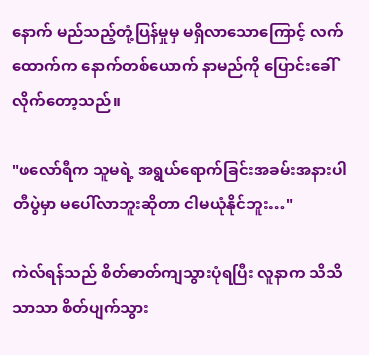နောက် မည်သည့်တုံ့ပြန်မှုမှ မရှိလာသောကြောင့် လက်ထောက်က နောက်တစ်ယောက် နာမည်ကို ပြောင်းခေါ်လိုက်တော့သည်။

"ဖလော်ရီက သူမရဲ့ အရွယ်ရောက်ခြင်းအခမ်းအနားပါတီပွဲမှာ မပေါ်လာဘူးဆိုတာ ငါမယုံနိုင်ဘူး…"

ကဲလ်ရန်သည် စိတ်ဓာတ်ကျသွားပုံရပြီး လူနာက သိသိသာသာ စိတ်ပျက်သွား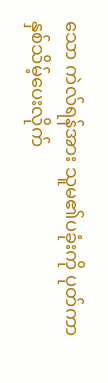သော ကဲလ်ရန်အား သူမ၏ပခုံးကို ပုတ်ကာ နှစ်သိမ့်ပေးလိုက်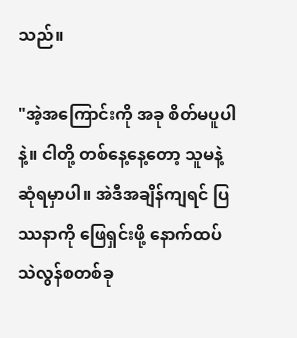သည်။

"အဲ့အကြောင်းကို အခု စိတ်မပူပါနဲ့။ ငါတို့ တစ်နေ့နေ့တော့ သူမနဲ့ ဆုံရမှာပါ။ အဲဒီအချိန်ကျရင် ပြဿနာကို ဖြေရှင်းဖို့ နောက်ထပ်သဲလွန်စတစ်ခု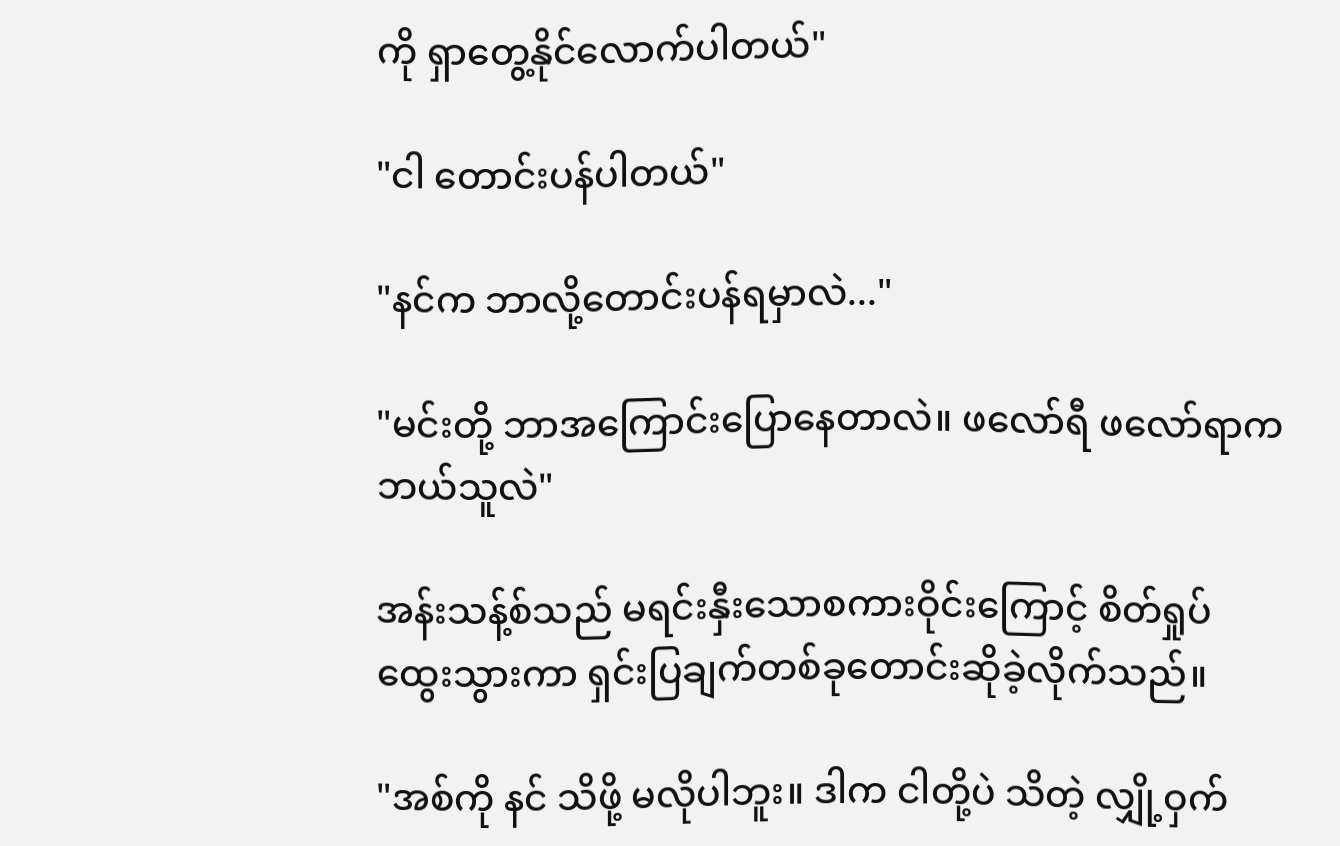ကို ရှာတွေ့နိုင်လောက်ပါတယ်"

"ငါ တောင်းပန်ပါတယ်"

"နင်က ဘာလို့တောင်းပန်ရမှာလဲ..."

"မင်းတို့ ဘာအကြောင်းပြောနေတာလဲ။ ဖလော်ရီ ဖလော်ရာက ဘယ်သူလဲ"

အန်းသန့်စ်သည် မရင်းနှီးသောစကားဝိုင်းကြောင့် စိတ်ရှုပ်ထွေးသွားကာ ရှင်းပြချက်တစ်ခုတောင်းဆိုခဲ့လိုက်သည်။

"အစ်ကို နင် သိဖို့ မလိုပါဘူး။ ဒါက ငါတို့ပဲ သိတဲ့ လျှို့ဝှက်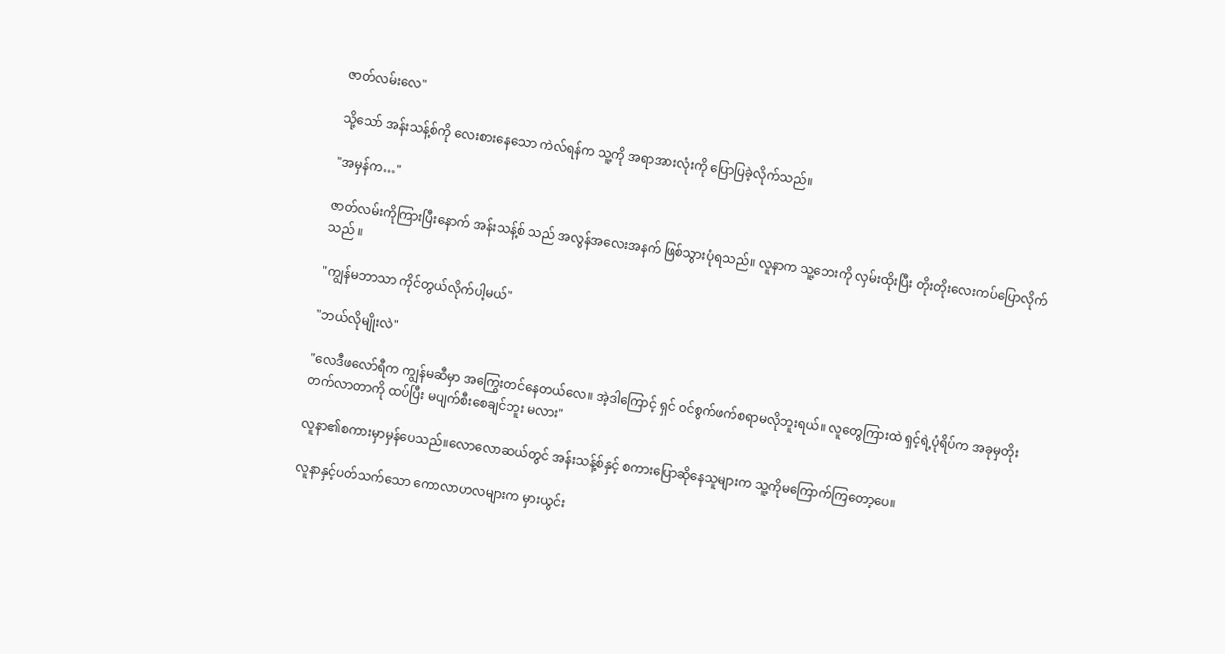ဇာတ်လမ်းလေ"

သို့သော် အန်းသန့်စ်ကို လေးစားနေသော ကဲလ်ရန်က သူ့ကို အရာအားလုံးကို ပြောပြခဲ့လိုက်သည်။

"အမှန်က…"

ဇာတ်လမ်းကိုကြားပြီးနောက် အန်းသန့်စ် သည် အလွန်အလေးအနက် ဖြစ်သွားပုံရသည်။ လူနာက သူ့ဘေးကို လှမ်းထိုးပြီး တိုးတိုးလေးကပ်ပြောလိုက်သည် ။

"ကျွန်မဘာသာ ကိုင်တွယ်လိုက်ပါ့မယ်"

"ဘယ်လိုမျိုးလဲ"

"လေဒီဖလော်ရီက ကျွန်မဆီမှာ အကြွေးတင်နေတယ်လေ။ အဲ့ဒါကြောင့် ရှင် ဝင်စွက်ဖက်စရာမလိုဘူးရယ်။ လူတွေကြားထဲ ရှင့်ရဲ့ပုံရိပ်က အခုမှတိုးတက်လာတာကို ထပ်ပြီး မပျက်စီးစေချင်ဘူး မလား"

လူနာ၏စကားမှာမှန်ပေသည်။လောလောဆယ်တွင် အန်းသန့်စ်နှင့် စကားပြောဆိုနေသူများက သူ့ကိုမကြောက်ကြတော့ပေ။

လူနာနှင့်ပတ်သက်သော ကောလာဟလများက မှားယွင်း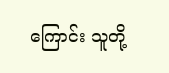ကြောင်း သူတို့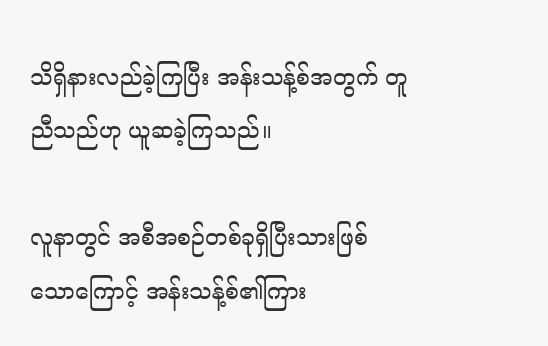သိရှိနားလည်ခဲ့ကြပြီး အန်းသန့်စ်အတွက် တူညီသည်ဟု ယူဆခဲ့ကြသည်။

လူနာတွင် အစီအစဉ်တစ်ခုရှိပြီးသားဖြစ်သောကြောင့် အန်းသန့်စ်၏ကြား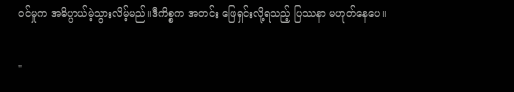ဝင်မှုက အဓိပ္ပာယ်မဲ့သွားလိမ့်မည်။ဒီကိစ္စက အတင်း ဖြေရှင်းလို့ရသည့် ပြဿနာ မဟုတ်နေပေ။

"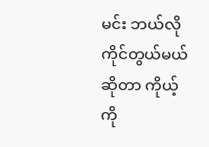မင်း ဘယ်လို ကိုင်တွယ်မယ် ဆိုတာ ကိုယ့်ကို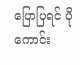ပြောပြရင် ပိုကောင်း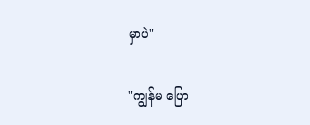မှာပဲ"

"ကျွန်မ ပြော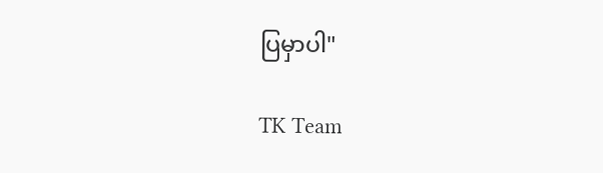ပြမှာပါ"

TK Team